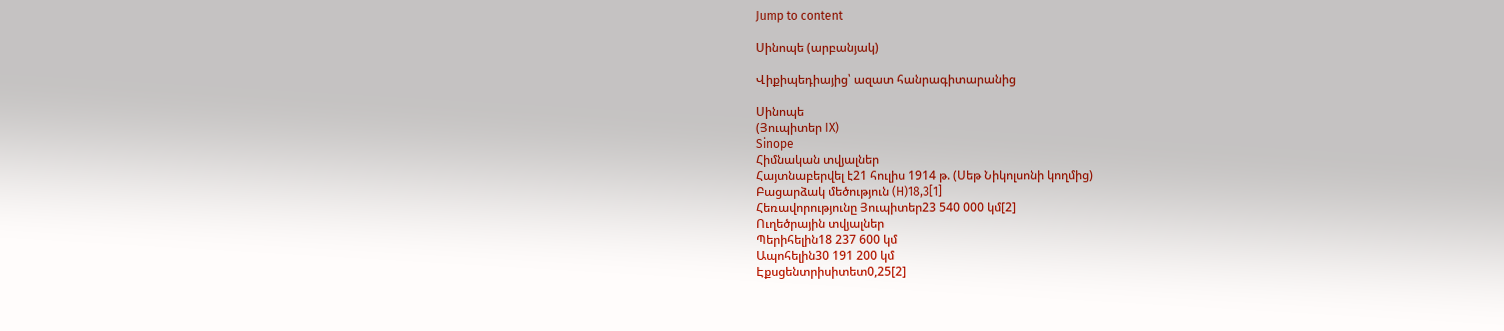Jump to content

Սինոպե (արբանյակ)

Վիքիպեդիայից՝ ազատ հանրագիտարանից

Սինոպե
(Յուպիտեր IX)
Sinope
Հիմնական տվյալներ
Հայտնաբերվել է21 հուլիս 1914 թ. (Սեթ Նիկոլսոնի կողմից)
Բացարձակ մեծություն (H)18,3[1]
Հեռավորությունը Յուպիտեր23 540 000 կմ[2]
Ուղեծրային տվյալներ
Պերիհելին18 237 600 կմ
Ապոհելին30 191 200 կմ
Էքսցենտրիսիտետ0,25[2]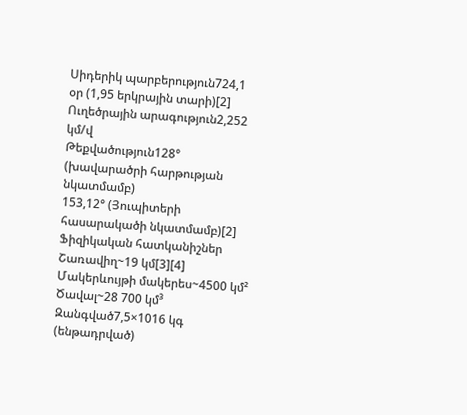Սիդերիկ պարբերություն724,1 օր (1,95 երկրային տարի)[2]
Ուղեծրային արագություն2,252 կմ/վ
Թեքվածություն128° (խավարածրի հարթության նկատմամբ)
153,12° (Յուպիտերի հասարակածի նկատմամբ)[2]
Ֆիզիկական հատկանիշներ
Շառավիղ~19 կմ[3][4]
Մակերևույթի մակերես~4500 կմ²
Ծավալ~28 700 կմ³
Զանգված7,5×1016 կգ (ենթադրված)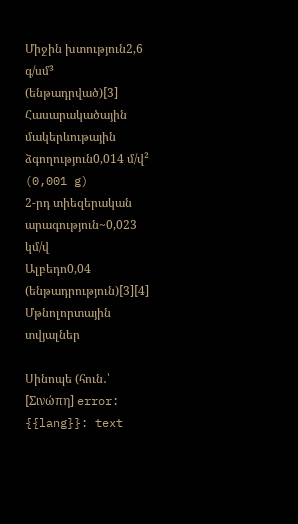Միջին խտություն2,6 գ/սմ³ (ենթադրված)[3]
Հասարակածային մակերևութային ձգողություն0,014 մ/վ² (0,001 g)
2-րդ տիեզերական արագություն~0,023 կմ/վ
Ալբեդո0,04 (ենթադրություն)[3][4]
Մթնոլորտային տվյալներ

Սինոպե (հուն․՝ [Σινώπη] error: {{lang}}: text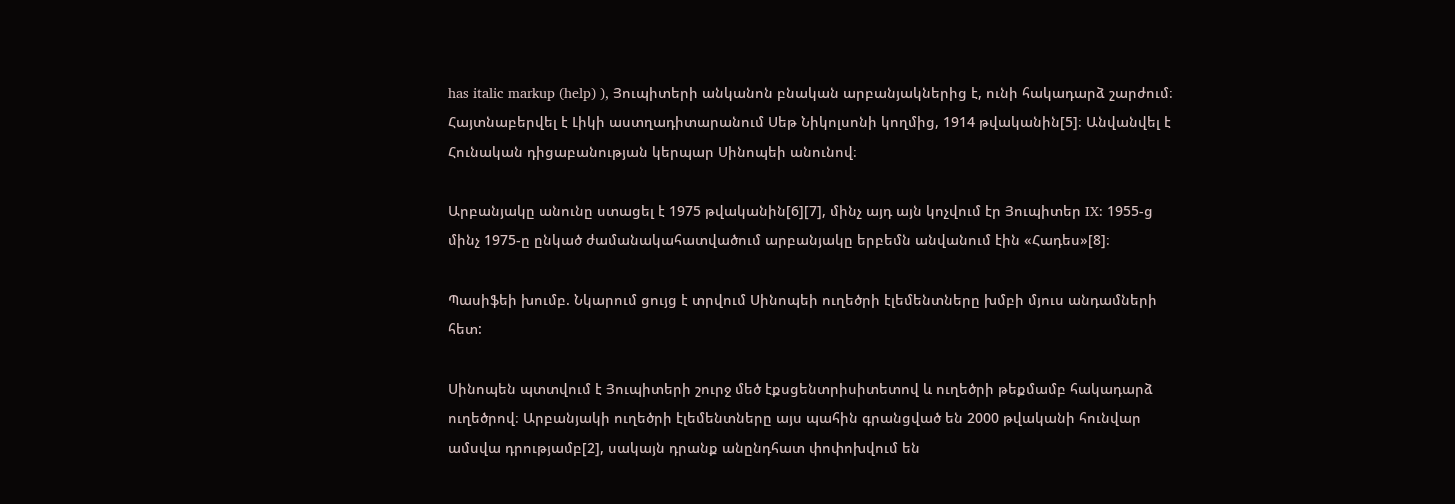has italic markup (help) ), Յուպիտերի անկանոն բնական արբանյակներից է, ունի հակադարձ շարժում։ Հայտնաբերվել է Լիկի աստղադիտարանում Սեթ Նիկոլսոնի կողմից, 1914 թվականին[5]։ Անվանվել է Հունական դիցաբանության կերպար Սինոպեի անունով։

Արբանյակը անունը ստացել է 1975 թվականին[6][7], մինչ այդ այն կոչվում էր Յուպիտեր IX: 1955-ց մինչ 1975-ը ընկած ժամանակահատվածում արբանյակը երբեմն անվանում էին «Հադես»[8]։

Պասիֆեի խումբ. Նկարում ցույց է տրվում Սինոպեի ուղեծրի էլեմենտները խմբի մյուս անդամների հետ:

Սինոպեն պտտվում է Յուպիտերի շուրջ մեծ էքսցենտրիսիտետով և ուղեծրի թեքմամբ հակադարձ ուղեծրով։ Արբանյակի ուղեծրի էլեմենտները այս պահին գրանցված են 2000 թվականի հունվար ամսվա դրությամբ[2], սակայն դրանք անընդհատ փոփոխվում են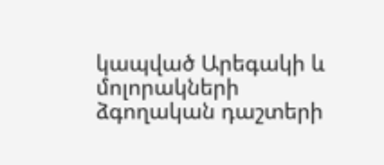կապված Արեգակի և մոլորակների ձգողական դաշտերի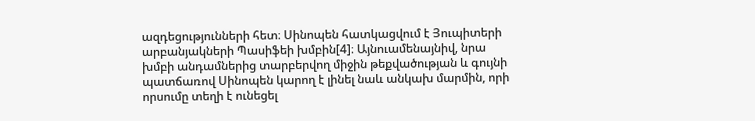ազդեցությունների հետ։ Սինոպեն հատկացվում է Յուպիտերի արբանյակների Պասիֆեի խմբին[4]։ Այնուամենայնիվ, նրա խմբի անդամներից տարբերվող միջին թեքվածության և գույնի պատճառով Սինոպեն կարող է լինել նաև անկախ մարմին, որի որսումը տեղի է ունեցել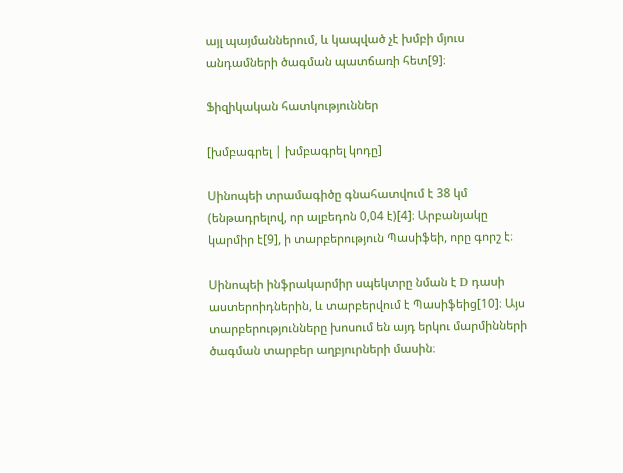այլ պայմաններում, և կապված չէ խմբի մյուս անդամների ծագման պատճառի հետ[9]։

Ֆիզիկական հատկություններ

[խմբագրել | խմբագրել կոդը]

Սինոպեի տրամագիծը գնահատվում է 38 կմ (ենթադրելով, որ ալբեդոն 0,04 է)[4]։ Արբանյակը կարմիր է[9], ի տարբերություն Պասիֆեի, որը գորշ է։

Սինոպեի ինֆրակարմիր սպեկտրը նման է D դասի աստերոիդներին, և տարբերվում է Պասիֆեից[10]։ Այս տարբերությունները խոսում են այդ երկու մարմինների ծագման տարբեր աղբյուրների մասին։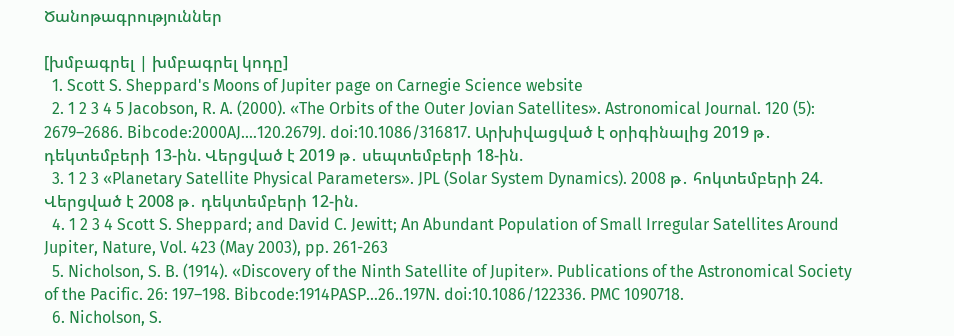Ծանոթագրություններ

[խմբագրել | խմբագրել կոդը]
  1. Scott S. Sheppard's Moons of Jupiter page on Carnegie Science website
  2. 1 2 3 4 5 Jacobson, R. A. (2000). «The Orbits of the Outer Jovian Satellites». Astronomical Journal. 120 (5): 2679–2686. Bibcode:2000AJ....120.2679J. doi:10.1086/316817. Արխիվացված է օրիգինալից 2019 թ․ դեկտեմբերի 13-ին. Վերցված է 2019 թ․ սեպտեմբերի 18-ին.
  3. 1 2 3 «Planetary Satellite Physical Parameters». JPL (Solar System Dynamics). 2008 թ․ հոկտեմբերի 24. Վերցված է 2008 թ․ դեկտեմբերի 12-ին.
  4. 1 2 3 4 Scott S. Sheppard; and David C. Jewitt; An Abundant Population of Small Irregular Satellites Around Jupiter, Nature, Vol. 423 (May 2003), pp. 261-263
  5. Nicholson, S. B. (1914). «Discovery of the Ninth Satellite of Jupiter». Publications of the Astronomical Society of the Pacific. 26: 197–198. Bibcode:1914PASP...26..197N. doi:10.1086/122336. PMC 1090718.
  6. Nicholson, S.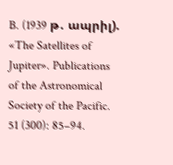B. (1939 թ․ ապրիլ). «The Satellites of Jupiter». Publications of the Astronomical Society of the Pacific. 51 (300): 85–94.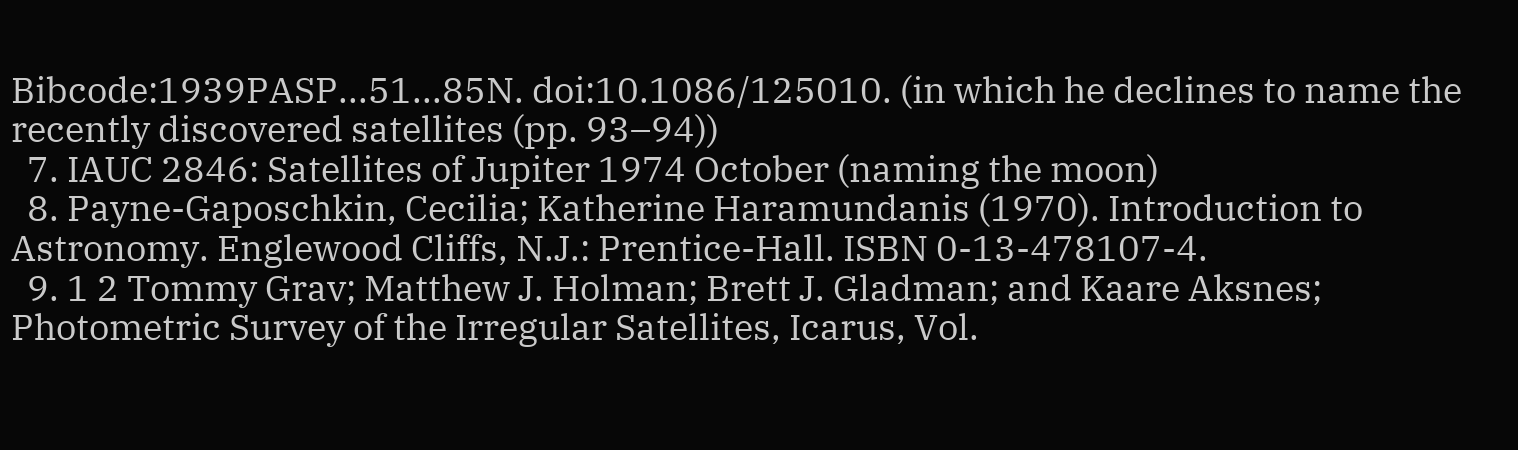Bibcode:1939PASP...51...85N. doi:10.1086/125010. (in which he declines to name the recently discovered satellites (pp. 93–94))
  7. IAUC 2846: Satellites of Jupiter 1974 October (naming the moon)
  8. Payne-Gaposchkin, Cecilia; Katherine Haramundanis (1970). Introduction to Astronomy. Englewood Cliffs, N.J.: Prentice-Hall. ISBN 0-13-478107-4.
  9. 1 2 Tommy Grav; Matthew J. Holman; Brett J. Gladman; and Kaare Aksnes; Photometric Survey of the Irregular Satellites, Icarus, Vol.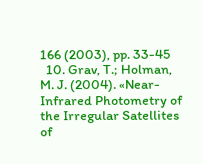166 (2003), pp. 33-45
  10. Grav, T.; Holman, M. J. (2004). «Near-Infrared Photometry of the Irregular Satellites of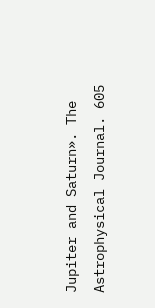Jupiter and Saturn». The Astrophysical Journal. 605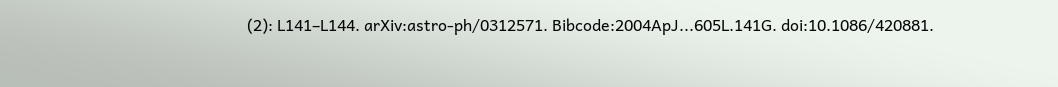(2): L141–L144. arXiv:astro-ph/0312571. Bibcode:2004ApJ...605L.141G. doi:10.1086/420881.